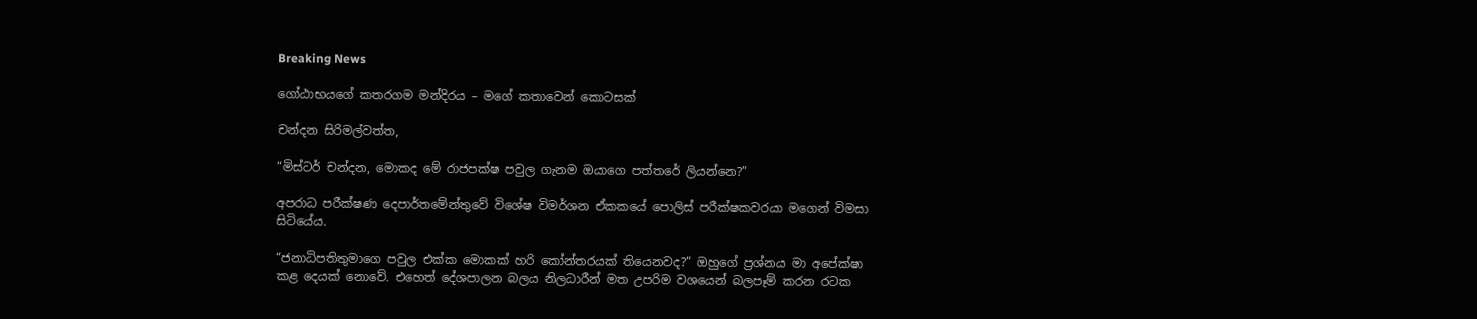Breaking News

ගෝඨාභයගේ කතරගම මන්දිරය – මගේ කතාවෙන් කොටසක්

චන්දන සිරිමල්වත්ත,

“මිස්ටර් චන්දන, මොකද මේ රාජපක්ෂ පවුල ගැනම ඔයාගෙ පත්තරේ ලියන්නෙ?”

අපරාධ පරීක්ෂණ දෙපාර්තමේන්තුවේ විශේෂ විමර්ශන ඒකකයේ පොලිස් පරීක්ෂකවරයා මගෙන් විමසා සිටියේය.

“ජනාධිපතිතුමාගෙ පවුල එක්ක මොකක් හරි කෝන්තරයක් තියෙනවද?” ඔහුගේ ප්‍රශ්නය මා අපේක්ෂා කළ දෙයක් නොවේ. එහෙත් දේශපාලන බලය නිලධාරීන් මත උපරිම වශයෙන් බලපෑම් කරන රටක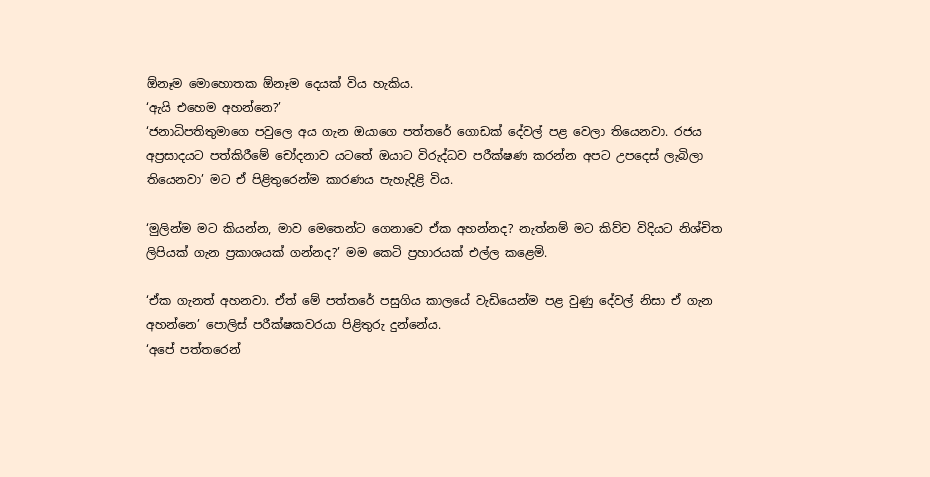ඕනෑම මොහොතක ඕනෑම දෙයක් විය හැකිය.
‘ඇයි එහෙම අහන්නෙ?’
‘ජනාධිපතිතුමාගෙ පවුලෙ අය ගැන ඔයාගෙ පත්තරේ ගොඩක් දේවල් පළ වෙලා තියෙනවා. රජය අප්‍රසාදයට පත්කිරීමේ චෝදනාව යටතේ ඔයාට විරුද්ධව පරීක්ෂණ කරන්න අපට උපදෙස් ලැබිලා තියෙනවා’ මට ඒ පිළිතුරෙන්ම කාරණය පැහැදිළි විය.

‘මුලින්ම මට කියන්න, මාව මෙතෙන්ට ගෙනාවෙ ඒක අහන්නද? නැත්නම් මට කිව්ව විදියට නිශ්චිත ලිපියක් ගැන ප්‍රකාශයක් ගන්නද?’ මම කෙටි ප්‍රහාරයක් එල්ල කළෙමි.

‘ඒක ගැනත් අහනවා. ඒත් මේ පත්තරේ පසුගිය කාලයේ වැඩියෙන්ම පළ වුණු දේවල් නිසා ඒ ගැන අහන්නෙ’ පොලිස් පරීක්ෂකවරයා පිළිතුරු දුන්නේය.
‘අපේ පත්තරෙන්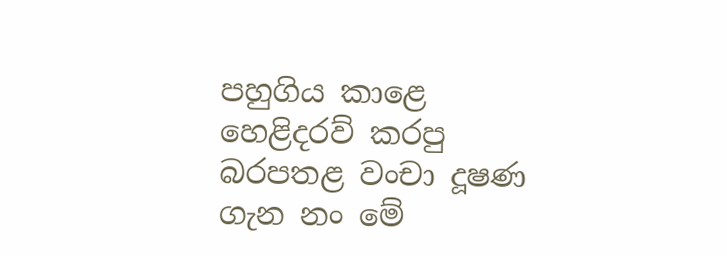පහුගිය කාළෙ හෙළිදරව් කරපු බරපතළ වංචා දූෂණ ගැන නං මේ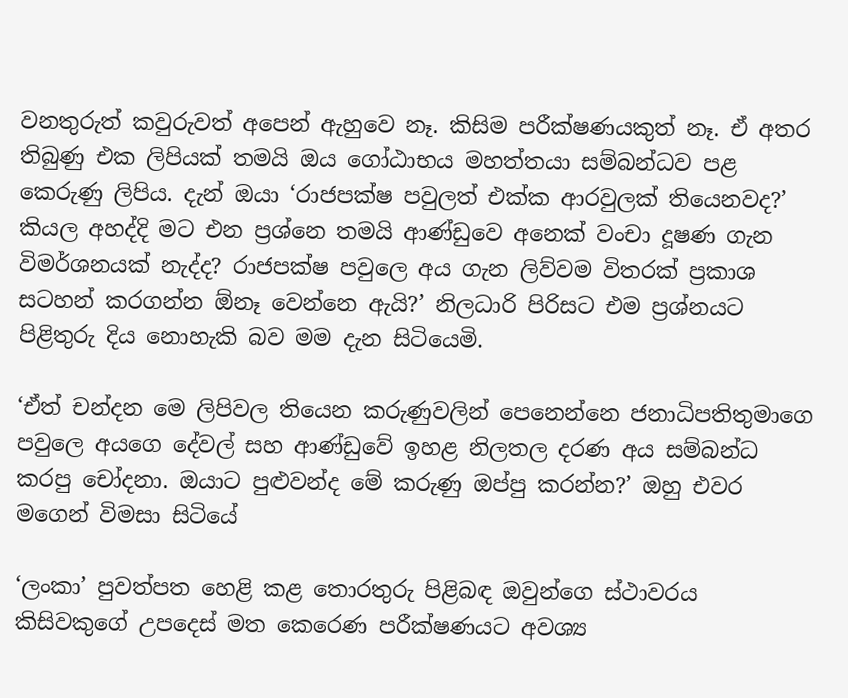වනතුරුත් කවුරුවත් අපෙන් ඇහුවෙ නෑ. කිසිම පරීක්ෂණයකුත් නෑ. ඒ අතර තිබුණු එක ලිපියක් තමයි ඔය ගෝඨාභය මහත්තයා සම්බන්ධව පළ කෙරුණු ලිපිය. දැන් ඔයා ‘රාජපක්ෂ පවුලත් එක්ක ආරවුලක් තියෙනවද?’ කියල අහද්දි මට එන ප්‍රශ්නෙ තමයි ආණ්ඩුවෙ අනෙක් වංචා දූෂණ ගැන විමර්ශනයක් නැද්ද? රාජපක්ෂ පවුලෙ අය ගැන ලිව්වම විතරක් ප්‍රකාශ සටහන් කරගන්න ඕනෑ වෙන්නෙ ඇයි?’ නිලධාරි පිරිසට එම ප්‍රශ්නයට පිළිතුරු දිය නොහැකි බව මම දැන සිටියෙමි.

‘ඒත් චන්දන මෙ ලිපිවල තියෙන කරුණුවලින් පෙනෙන්නෙ ජනාධිපතිතුමාගෙ පවුලෙ අයගෙ දේවල් සහ ආණ්ඩුවේ ඉහළ නිලතල දරණ අය සම්බන්ධ කරපු චෝදනා. ඔයාට පුළුවන්ද මේ කරුණු ඔප්පු කරන්න?’ ඔහු එවර මගෙන් විමසා සිටියේ

‘ලංකා’ පුවත්පත හෙළි කළ තොරතුරු පිළිබඳ ඔවුන්ගෙ ස්ථාවරය කිසිවකුගේ උපදෙස් මත කෙරෙණ පරීක්ෂණයට අවශ්‍ය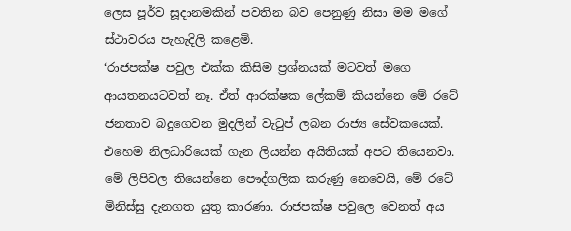ලෙස පූර්ව සූදානමකින් පවතින බව පෙනුණු නිසා මම මගේ ස්ථාවරය පැහැදිලි කළෙමි.
‘රාජපක්ෂ පවුල එක්ක කිසිම ප්‍රශ්නයක් මටවත් මගෙ ආයතනයටවත් නෑ. ඒත් ආරක්ෂක ලේකම් කියන්නෙ මේ රටේ ජනතාව බදුගෙවන මුදලින් වැටුප් ලබන රාජ්‍ය සේවකයෙක්. එහෙම නිලධාරියෙක් ගැන ලියන්න අයිතියක් අපට තියෙනවා. මේ ලිපිවල තියෙන්නෙ පෞද්ගලික කරුණු නෙවෙයි, මේ රටේ මිනිස්සු දැනගත යුතු කාරණා. රාජපක්ෂ පවුලෙ වෙනත් අය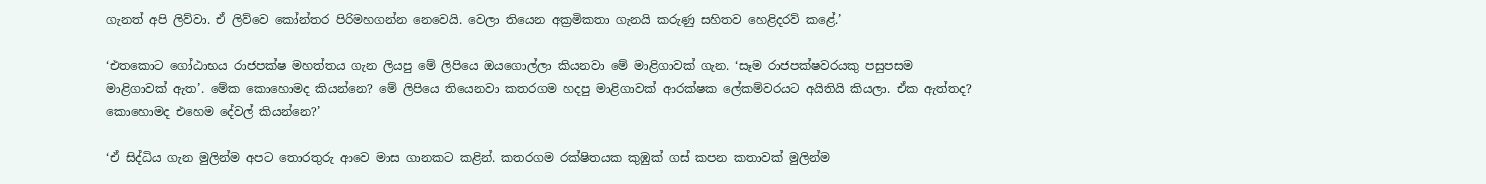ගැනත් අපි ලිව්වා. ඒ ලිව්වෙ කෝන්තර පිරිමහගන්න නෙවෙයි. වෙලා තියෙන අක්‍රමිකතා ගැනයි කරුණු සහිතව හෙළිදරව් කළේ.’

‘එතකොට ගෝඨාභය රාජපක්ෂ මහත්තය ගැන ලියපු මේ ලිපියෙ ඔයගොල්ලා කියනවා මේ මාළිගාවක් ගැන. ‘සෑම රාජපක්ෂවරයකු පසුපසම මාළිගාවක් ඇත’. මේක කොහොමද කියන්නෙ? මේ ලිපියෙ තියෙනවා කතරගම හදපු මාළිගාවක් ආරක්ෂක ලේකම්වරයට අයිතියි කියලා. ඒක ඇත්තද? කොහොමද එහෙම දේවල් කියන්නෙ?’

‘ඒ සිද්ධිය ගැන මුලින්ම අපට තොරතුරු ආවෙ මාස ගානකට කළින්. කතරගම රක්ෂිතයක කුඹුක් ගස් කපන කතාවක් මුලින්ම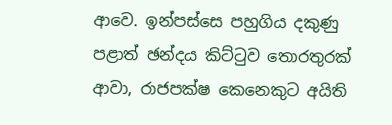ආවෙ. ඉන්පස්සෙ පහුගිය දකුණු පළාත් ඡන්දය කිට්ටුව තොරතුරක් ආවා, රාජපක්ෂ කෙනෙකුට අයිති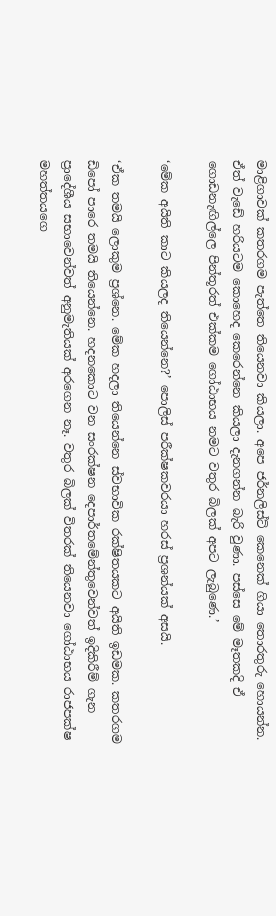මාළිගාවක් කතරගම පැත්තෙ තියෙනවා කියලා. අපෙ ජර්නලිස්ට් කෙනෙක් ගියා තොරතුරු හොයන්න. ඒත් වැඩේ හරියටම කොහෙද කෙරෙන්නෙ කියලා දැනගන්න බැරි වුණා. පස්සෙ මේ මෑතකදි ඒ ගොඩනැඟිල්ලෙ පින්තූරත් එක්කම ගෝඨාභය නමට වතුර බිලක් අපට ලැබුණෙ.’

‘මේක අයිති කාට කියලද තියෙන්නෙ?’ පොලිස් පරීක්ෂකවරයා හරස් ප්‍රශන්යක් අසයි.

‘ඒක තමයි ලොකුම ප්‍රශ්නෙ. මේක හදලා තියෙන්නෙ ස්වභාවික රක්ෂිතයකට අයිති ඉඩමක. කතරගම ඩිපෝ පාරෙ තමයි තියෙන්නෙ. හදනකොට වන සංරක්ෂන දෙපාර්තමේන්තුවෙන්වත් ඉදිකිරීම් ගැන ප්‍රාදේශීය සභාවෙන්වත් අනුමැතියක් අරගෙන නෑ. වතුර බිලක් විතරක් තියෙනවා ගෝඨාභය රාජපක්ෂ මහත්තයගෙ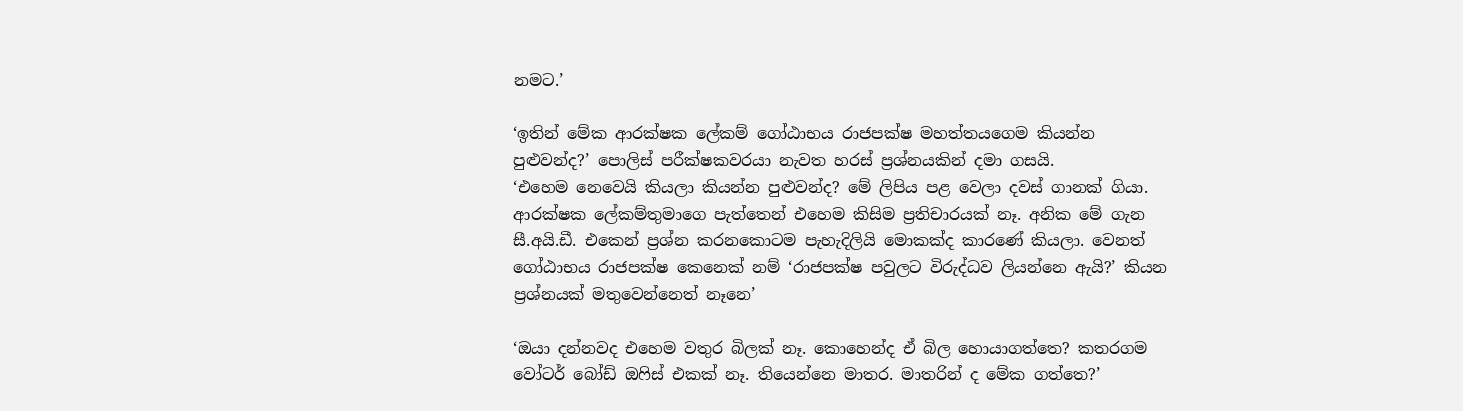නමට.’

‘ඉතින් මේක ආරක්ෂක ලේකම් ගෝඨාභය රාජපක්ෂ මහත්තයගෙම කියන්න පුළුවන්ද?’ පොලිස් පරීක්ෂකවරයා නැවත හරස් ප්‍රශ්නයකින් දමා ගසයි.
‘එහෙම නෙවෙයි කියලා කියන්න පුළුවන්ද? මේ ලිපිය පළ වෙලා දවස් ගානක් ගියා. ආරක්ෂක ලේකම්තුමාගෙ පැත්තෙන් එහෙම කිසිම ප්‍රතිචාරයක් නෑ. අනික මේ ගැන සී.අයි.ඩී. එකෙන් ප්‍රශ්න කරනකොටම පැහැදිලියි මොකක්ද කාරණේ කියලා. වෙනත් ගෝඨාභය රාජපක්ෂ කෙනෙක් නම් ‘රාජපක්ෂ පවුලට විරුද්ධව ලියන්නෙ ඇයි?’ කියන ප්‍රශ්නයක් මතුවෙන්නෙත් නෑනෙ’

‘ඔයා දන්නවද එහෙම වතුර බිලක් නෑ. කොහෙන්ද ඒ බිල හොයාගත්තෙ? කතරගම වෝටර් බෝඩ් ඔෆිස් එකක් නෑ. තියෙන්නෙ මාතර. මාතරින් ද මේක ගත්තෙ?’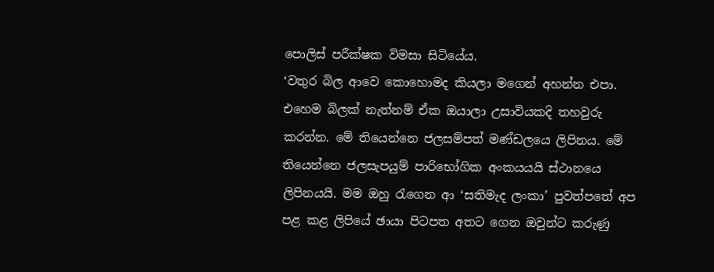පොලිස් පරීක්ෂක විමසා සිටියේය.
‘වතුර බිල ආවෙ කොහොමද කියලා මගෙන් අහන්න එපා. එහෙම බිලක් නැත්නම් ඒක ඔයාලා උසාවියකදි තහවුරු කරන්න. මේ තියෙන්නෙ ජලසම්පත් මණ්ඩලයෙ ලිපිනය. මේ තියෙන්නෙ ජලසැපයුම් පාරිභෝගික අංකයයයි ස්ථානයෙ ලිපිනයයි. මම ඔහු රැගෙන ආ ‘සතිමැද ලංකා’ පුවත්පතේ අප පළ කළ ලිපියේ ඡායා පිටපත අතට ගෙන ඔවුන්ට කරුණු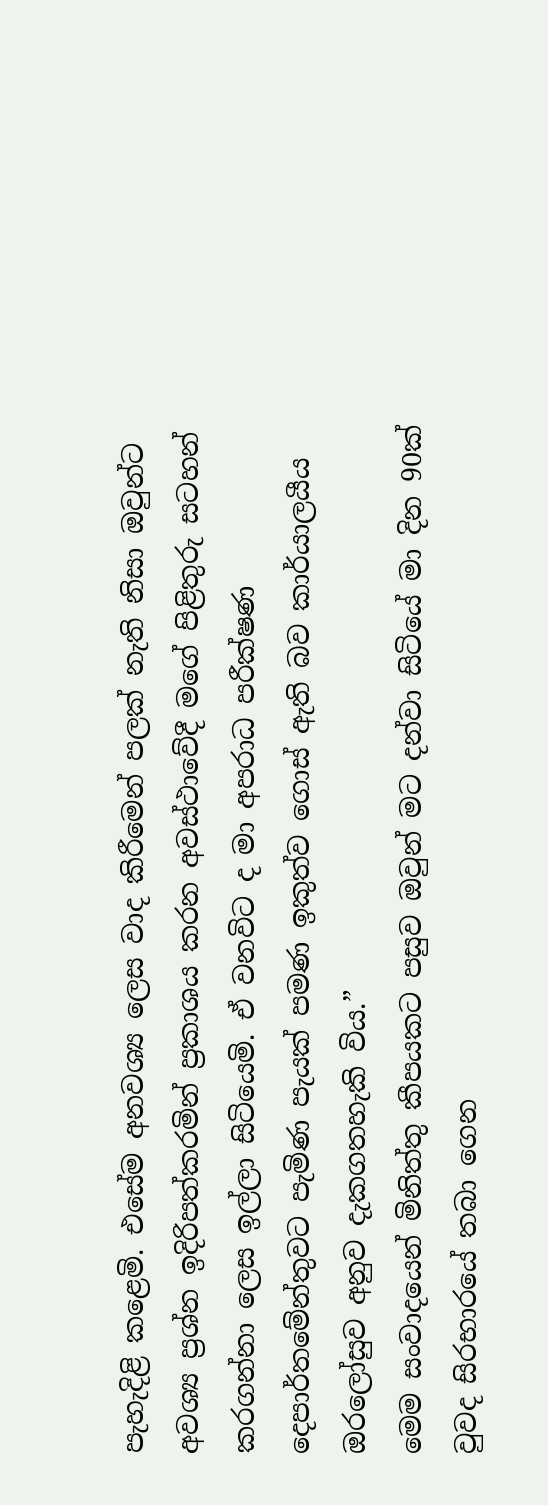පැහැදිළි කළෙමි. එසේම අනවශ්‍ය ලෙස වාද කිරීමෙන් පලක් නැති නිසා ඔවුන්ට අවශ්‍ය ප්‍රශ්න ඉදිරිපත්කරමින් ප්‍රකාශය කරන අවස්ථාවේදී මගේ පිළිතුරු සටහන් කරගන්නා ලෙස ඉල්ලා සිටියෙමි. ඒ වනවිට ද මා අපරාධ පරීක්ෂණ දෙපාර්තමේන්තුවට පැමිණ පැයක් පමණ ඉකුත්ව ගොස් ඇති බව කාර්යාලයීය ඔරලෝසුව අනුව දැකගතහැකි විය.”
මෙම සංවාදයෙන් මිනිත්තු කීපයකට පසුව ඔවුන් මට දන්වා සිටියේ මා දින 90ක් වුවද සිරභාරයේ තබා ගෙන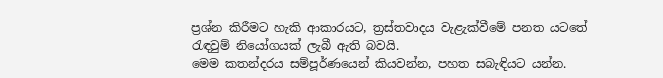ප්‍රශ්න කිරීමට හැකි ආකාරයට, ත්‍රස්තවාදය වැළැක්වීමේ පනත යටතේ රැඳවුම් නියෝගයක් ලැබී ඇති බවයි.
මෙම කතන්දරය සම්පූර්ණයෙන් කියවන්න, පහත සබැඳියට යන්න.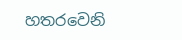හතරවෙනි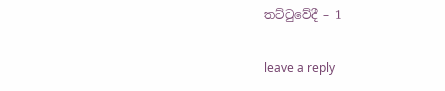තට්ටුවේදී – 1

leave a reply